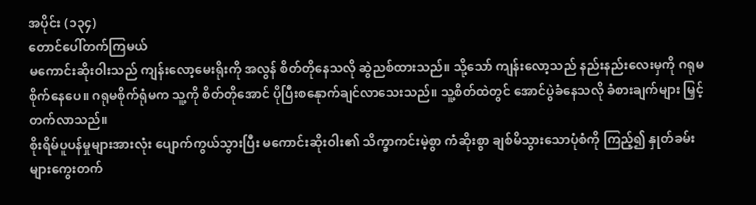အပိုင်း (၁၃၄)
တောင်ပေါ်တက်ကြမယ်
မကောင်းဆိုးဝါးသည် ကျန်းလော့မေးရိုးကို အလွန် စိတ်တိုနေသလို ဆွဲညစ်ထားသည်။ သို့သော် ကျန်းလော့သည် နည်းနည်းလေးမှကို ဂရုမစိုက်နေပေ။ ဂရုမစိုက်ရုံမက သူ့ကို စိတ်တိုအောင် ပိုပြီးစနေုာက်ချင်လာသေးသည်။ သူ့စိတ်ထဲတွင် အောင်ပွဲခံနေသလို ခံစားချက်များ မြှင့်တက်လာသည်။
စိုးရိမ်ပူပန်မှုများအားလုံး ပျောက်ကွယ်သွားပြီး မကောင်းဆိုးဝါး၏ သိက္ခာကင်းမဲ့စွာ ကံဆိုးစွာ ချစ်မိသွားသောပုံစံကို ကြည့်၍ နှုတ်ခမ်းများကွေးတက်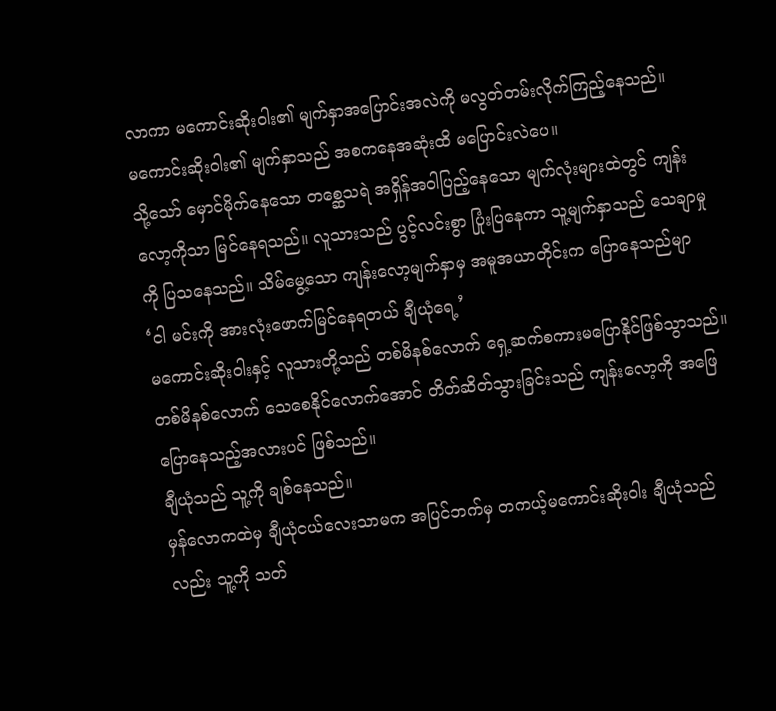လာကာ မကောင်းဆိုးဝါး၏ မျက်နှာအပြောင်းအလဲကို မလွတ်တမ်းလိုက်ကြည့်နေသည်။
မကောင်းဆိုးဝါး၏ မျက်နှာသည် အစကနေအဆုံးထိ မပြောင်းလဲပေ။
သို့သော် မှောင်မိုက်နေသော တစ္ဆေသရဲ အရှိန်အဝါပြည့်နေသော မျက်လုံးများထဲတွင် ကျန်းလော့ကိုသာ မြင်နေရသည်။ လူသားသည် ပွင့်လင်းစွာ ပြုံးပြနေကာ သူ့မျက်နှာသည် သေချာမှုကို ပြသနေသည်။ သိမ်မွေ့သော ကျန်းလော့မျက်နှာမှ အမူအယာတိုင်းက ပြောနေသည်မျာ
‘ငါ မင်းကို အားလုံးဖောက်မြင်နေရတယ် ချီယုံရေ့’
မကောင်းဆိုးဝါးနှင့် လူသားတို့သည် တစ်မိနစ်လောက် ရှေ့ဆက်စကားမပြောနိုင်ဖြစ်သွာသည်။ တစ်မိနစ်လောက် သေစေနိုင်လောက်အောင် တိတ်ဆိတ်သွားခြင်းသည် ကျန်းလော့ကို အဖြေပြောနေသည့်အလားပင် ဖြစ်သည်။
ချီယုံသည် သူ့ကို ချစ်နေသည်။
မှန်လောကထဲမှ ချီယုံငယ်လေးသာမက အပြင်ဘက်မှ တကယ့်မကောင်းဆိုးဝါး ချီယုံသည်လည်း သူ့ကို သတ်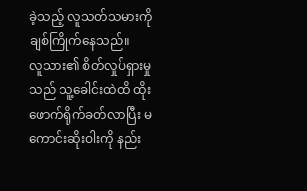ခဲ့သည့် လူသတ်သမားကို ချစ်ကြိုက်နေသည်။
လူသား၏ စိတ်လှုပ်ရှားမှုသည် သူ့ခေါင်းထဲထိ ထိုးဖောက်ရိုက်ခတ်လာပြီး မကောင်းဆိုးဝါးကို နည်း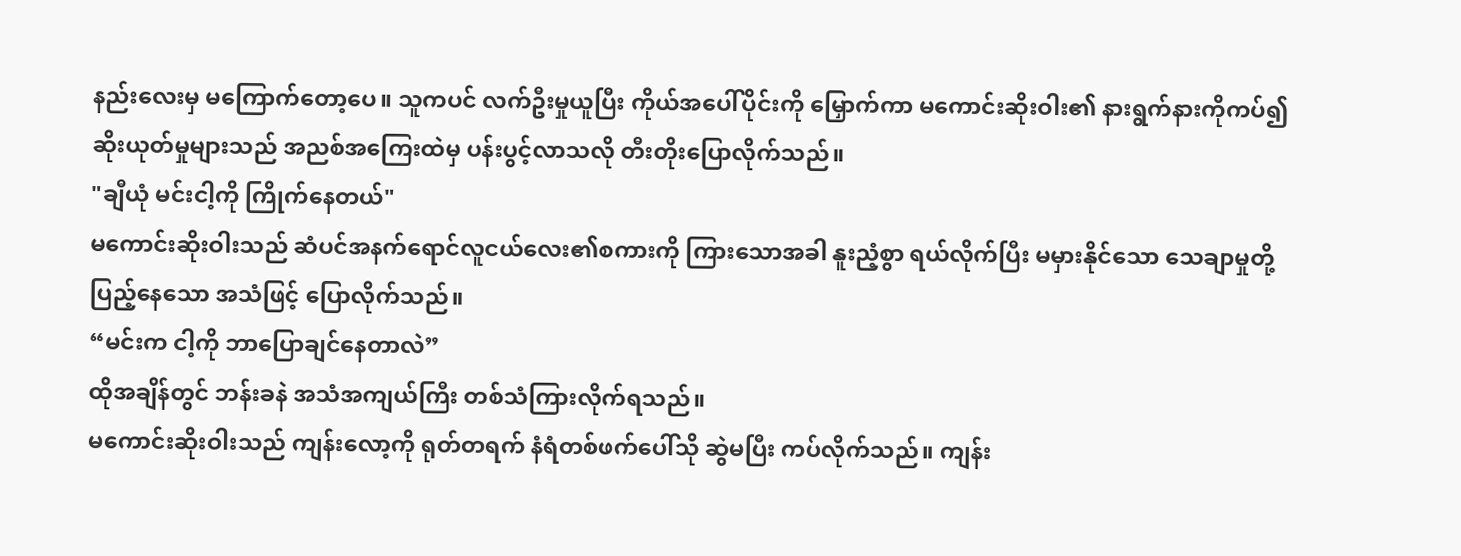နည်းလေးမှ မကြောက်တော့ပေ။ သူကပင် လက်ဦးမှုယူပြီး ကိုယ်အပေါ်ပိုင်းကို မြှောက်ကာ မကောင်းဆိုးဝါး၏ နားရွက်နားကိုကပ်၍ ဆိုးယုတ်မှုများသည် အညစ်အကြေးထဲမှ ပန်းပွင့်လာသလို တီးတိုးပြောလိုက်သည်။
"ချီယုံ မင်းငါ့ကို ကြိုက်နေတယ်"
မကောင်းဆိုးဝါးသည် ဆံပင်အနက်ရောင်လူငယ်လေး၏စကားကို ကြားသောအခါ နူးညံ့စွာ ရယ်လိုက်ပြီး မမှားနိုင်သော သေချာမှုတို့ ပြည့်နေသော အသံဖြင့် ပြောလိုက်သည်။
“မင်းက ငါ့ကို ဘာပြောချင်နေတာလဲ”
ထိုအချိန်တွင် ဘန်းခနဲ အသံအကျယ်ကြီး တစ်သံကြားလိုက်ရသည်။
မကောင်းဆိုးဝါးသည် ကျန်းလော့ကို ရုတ်တရက် နံရံတစ်ဖက်ပေါ်သို ဆွဲမပြီး ကပ်လိုက်သည်။ ကျန်း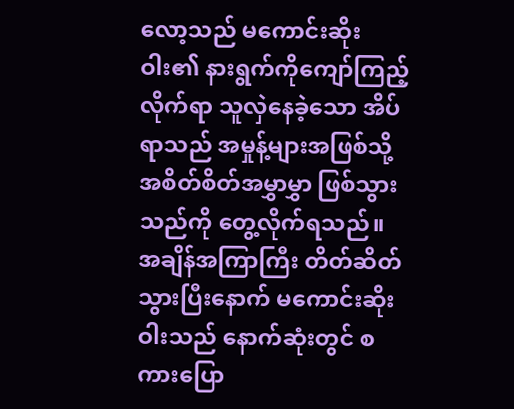လော့သည် မကောင်းဆိုးဝါး၏ နားရွက်ကိုကျော်ကြည့်လိုက်ရာ သူလှဲနေခဲ့သော အိပ်ရာသည် အမှုန့်များအဖြစ်သို့ အစိတ်စိတ်အမွှာမွှာ ဖြစ်သွားသည်ကို တွေ့လိုက်ရသည်။
အချိန်အကြာကြီး တိတ်ဆိတ်သွားပြီးနောက် မကောင်းဆိုးဝါးသည် နောက်ဆုံးတွင် စကားပြော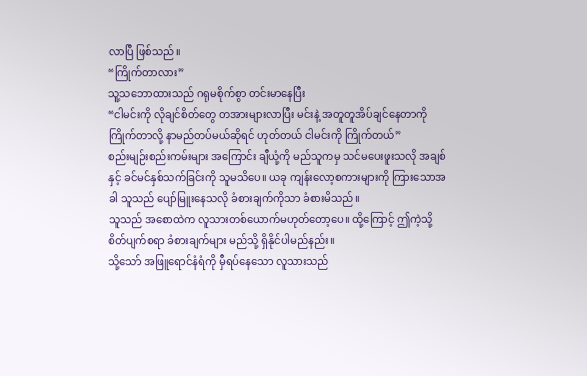လာပြီ ဖြစ်သည်။
“ကြိုက်တာလား”
သူ့သဘောထားသည် ဂရုမစိုက်စွာ တင်းမာနေပြီး
“ငါမင်းကို လိုချင်စိတ်တွေ တအားများလာပြီး မင်းနဲ့ အတူတူအိပ်ချင်နေတာကို ကြိုက်တာလို့ နာမည်တပ်မယ်ဆိုရင် ဟုတ်တယ် ငါမင်းကို ကြိုက်တယ်”
စည်းမျဉ်းစည်းကမ်းများ အကြောင်း ချီယုံ့ကို မည်သူကမှ သင်မပေးဖူးသလို အချစ်နှင့် ခင်မင်နှစ်သက်ခြင်းကို သူမသိပေ။ ယခု ကျန်းလော့စကားများကို ကြားသောအခါ သူသည် ပျော်မြူးနေသလို ခံစားချက်ကိုသာ ခံစားမိသည်။
သူသည် အစောထဲက လူသားတစ်ယောက်မဟုတ်တော့ပေ။ ထို့ကြောင့် ဤကဲ့သို့ စိတ်ပျက်စရာ ခံစားချက်များ မည်သို့ ရှိနိုင်ပါမည်နည်း။
သို့သော် အဖြူရောင်နံရံကို မှီရပ်နေသော လူသားသည်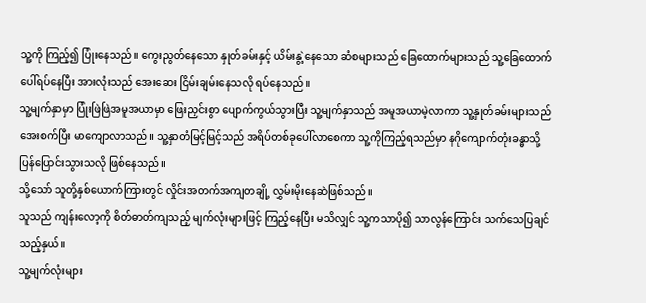သူ့ကို ကြည့်၍ ပြုံးနေသည်။ ကွေးညွတ်နေသော နှုတ်ခမ်းနှင့် ယိမ်းနွဲ့နေသော ဆံစများသည် ခြေထောက်များသည် သူ့ခြေထောက်ပေါ်ရပ်နေပြီး အားလုံးသည် အေးဆေး ငြိမ်းချမ်းနေသလို ရပ်နေသည်။
သူ့မျက်နှာမှာ ပြုံးဖြဲဖြဲအမူအယာမှာ ဖြေးညှင်းစွာ ပျောက်ကွယ်သွားပြီး သူ့မျက်နှာသည် အမူအယာမဲ့လာကာ သူ့နှုတ်ခမ်းများသည် အေးစက်ပြီး မာကျောလာသည်။ သူ့နှာတံမြင့်မြင့်သည် အရိပ်တစ်ခုပေါ်လာစေကာ သူ့ကိုကြည့်ရသည်မှာ နဂိုကျောက်တုံးခန္ဓာသို့ ပြန်ပြောင်းသွားသလို ဖြစ်နေသည်။
သို့သော် သူတို့နှစ်ယောက်ကြားတွင် လှိုင်းအတက်အကျတချို့ လွှမ်းမိုးနေဆဲဖြစ်သည်။
သူသည် ကျန်းလော့ကို စိတ်ဓာတ်ကျသည့် မျက်လုံးများဖြင့် ကြည့်နေပြီး မသိလျှင် သူ့ကသာပို၍ သာလွန်ကြောင်း သက်သေပြချင်သည့်နှယ်။
သူ့မျက်လုံးများ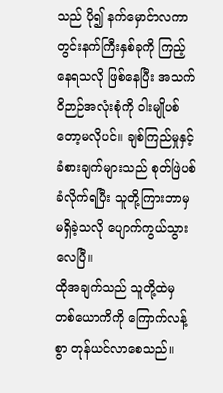သည် ပို၍ နက်မှောင်ာလကာ တွင်းနက်ကြီးနှစ်ခုကို ကြည့်နေရသလို ဖြစ်နေပြီး အသက်ဝိဉာဉ်အလုံးစုံကို ဝါးမျိုပစ်တော့မလိုပင်။ ချစ်ကြည်မှုနှင့် ခံစားချက်များသည် စုတ်ဖြဲပစ်ခံလိုက်ရပြီး သူတို့ကြားဘာမှမရှိခဲ့သလို ပျောက်ကွယ်သွားလေပြီ။
ထိုအချက်သည် သူတို့ထဲမှ တစ်ယောကိကို ကြောက်လန့်စွာ တုန်ယင်လာစေသည်။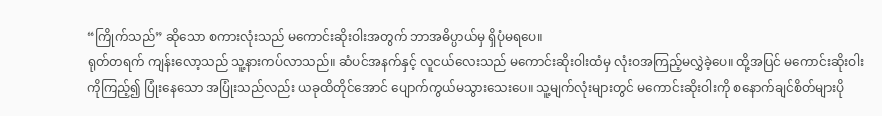“ကြိုက်သည်” ဆိုသော စကားလုံးသည် မကောင်းဆိုးဝါးအတွက် ဘာအဓိပ္ပာယ်မှ ရှိပုံမရပေ။
ရုတ်တရက် ကျန်းလော့သည် သူ့နားကပ်လာသည်။ ဆံပင်အနက်နှင့် လူငယ်လေးသည် မကောင်းဆိုးဝါးထံမှ လုံးဝအကြည့်မလွှဲခဲ့ပေ။ ထို့အပြင် မကောင်းဆိုးဝါးကိုကြည့်၍ ပြုံးနေသော အပြုံးသည်လည်း ယခုထိတိုင်အောင် ပျောက်ကွယ်မသွားသေးပေ။ သူ့မျက်လုံးများတွင် မကောင်းဆိုးဝါးကို စနောက်ချင်စိတ်များပို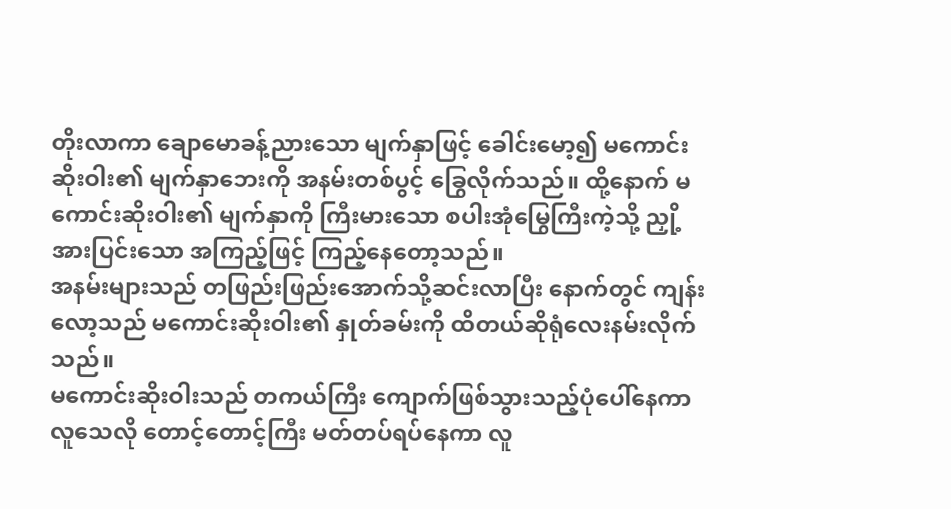တိုးလာကာ ချောမောခန့်ညားသော မျက်နှာဖြင့် ခေါင်းမော့၍ မကောင်းဆိုးဝါး၏ မျက်နှာဘေးကို အနမ်းတစ်ပွင့် ခြွေလိုက်သည်။ ထို့နောက် မကောင်းဆိုးဝါး၏ မျက်နှာကို ကြီးမားသော စပါးအုံမြွေကြီးကဲ့သို့ ညှို့အားပြင်းသော အကြည့်ဖြင့် ကြည့်နေတော့သည်။
အနမ်းများသည် တဖြည်းဖြည်းအောက်သို့ဆင်းလာပြီး နောက်တွင် ကျန်းလော့သည် မကောင်းဆိုးဝါး၏ နှုတ်ခမ်းကို ထိတယ်ဆိုရုံလေးနမ်းလိုက်သည်။
မကောင်းဆိုးဝါးသည် တကယ်ကြီး ကျောက်ဖြစ်သွားသည့်ပုံပေါ်နေကာ လူသေလို တောင့်တောင့်ကြီး မတ်တပ်ရပ်နေကာ လူ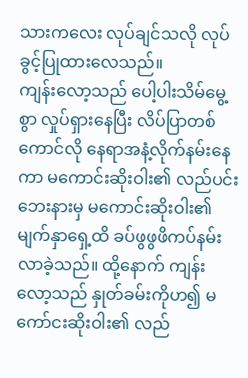သားကလေး လုပ်ချင်သလို လုပ်ခွင့်ပြုထားလေသည်။
ကျန်းလော့သည် ပေါ့ပါးသိမ်မွေ့စွာ လှုပ်ရှားနေပြီး လိပ်ပြာတစ်ကောင်လို နေရာအနံ့လိုက်နမ်းနေကာ မကောင်းဆိုးဝါး၏ လည်ပင်းဘေးနားမှ မကောင်းဆိုးဝါး၏ မျက်နှာရှေ့ထိ ခပ်ဖွဖွဖိကပ်နမ်းလာခဲ့သည်။ ထို့နောက် ကျန်းလော့သည် နှုတ်ခမ်းကိုဟ၍ မကော်ငးဆိုးဝါး၏ လည်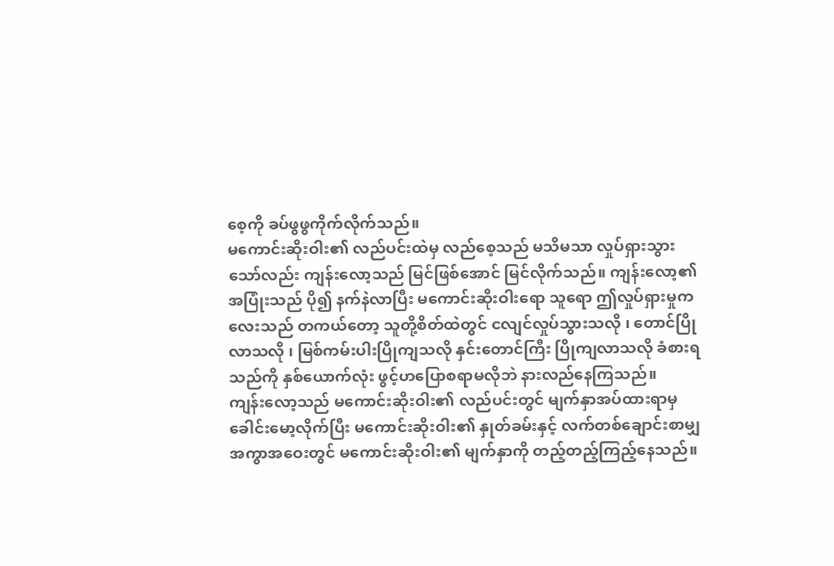စေ့ကို ခပ်ဖွဖွကိုက်လိုက်သည်။
မကောင်းဆိုးဝါး၏ လည်ပင်းထဲမှ လည်စေ့သည် မသိမသာ လှုပ်ရှားသွားသော်လည်း ကျန်းလော့သည် မြင်ဖြစ်အောင် မြင်လိုက်သည်။ ကျန်းလော့၏ အပြုံးသည် ပို၍ နက်နဲလာပြီး မကောင်းဆိုးဝါးရော သူရော ဤလှုပ်ရှားမှုကလေးသည် တကယ်တော့ သူတို့စိတ်ထဲတွင် ငလျင်လှုပ်သွားသလို ၊ တောင်ပြိုလာသလို ၊ မြစ်ကမ်းပါးပြိုကျသလို နှင်းတောင်ကြီး ပြိုကျလာသလို ခံစားရသည်ကို နှစ်ယောက်လုံး ဖွင့်ဟပြောစရာမလိုဘဲ နားလည်နေကြသည်။
ကျန်းလော့သည် မကောင်းဆိုးဝါး၏ လည်ပင်းတွင် မျက်နှာအပ်ထားရာမှ ခေါင်းမော့လိုက်ပြီး မကောင်းဆိုးဝါး၏ နှုတ်ခမ်းနှင့် လက်တစ်ချောင်းစာမျှအကွာအဝေးတွင် မကောင်းဆိုးဝါး၏ မျက်နှာကို တည့်တည့်ကြည့်နေသည်။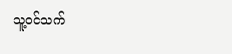သူ့ဝင်သက်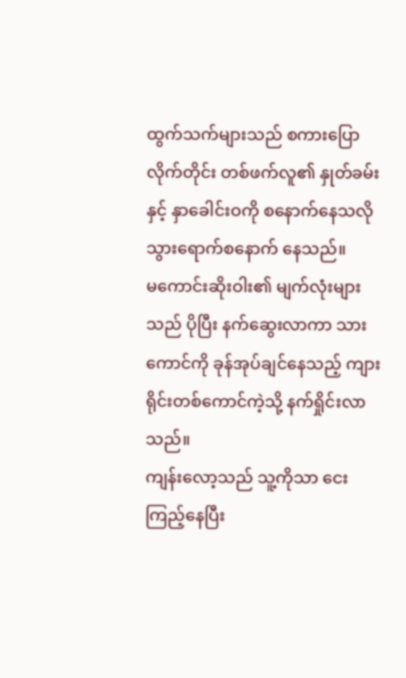ထွက်သက်များသည် စကားပြောလိုက်တိုင်း တစ်ဖက်လူ၏ နှုတ်ခမ်းနှင့် နှာခေါင်းဝကို စနောက်နေသလို သွားရောက်စနောက် နေသည်။
မကောင်းဆိုးဝါး၏ မျက်လုံးများသည် ပိုပြီး နက်ဆွေးလာကာ သားကောင်ကို ခုန်အုပ်ချင်နေသည့် ကျားရိုင်းတစ်ကောင်ကဲ့သို့ နက်ရှိုင်းလာသည်။
ကျန်းလော့သည် သူ့ကိုသာ ငေးကြည့်နေပြီး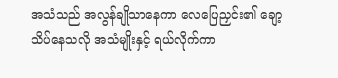အသံသည် အလွန်ချိုသာနေကာ လေပြေညှင်း၏ ချော့သိပ်နေသလို အသံမျိုးနှင့် ရယ်လိုက်ကာ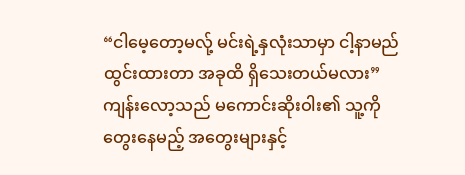“ငါမေ့တော့မလု့် မင်းရဲ့နှလုံးသာမှာ ငါ့နာမည်ထွင်းထားတာ အခုထိ ရှိသေးတယ်မလား”
ကျန်းလော့သည် မကောင်းဆိုးဝါး၏ သူ့ကို တွေးနေမည့် အတွေးများနှင့်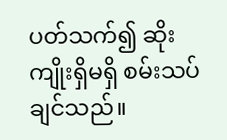ပတ်သက်၍ ဆိုးကျိုးရှိမရှိ စမ်းသပ်ချင်သည်။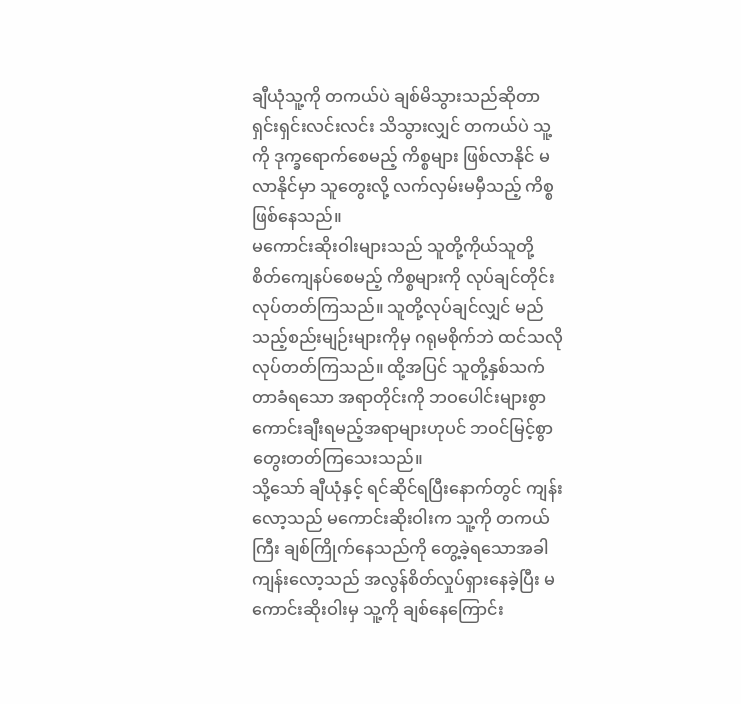ချီယုံသူ့ကို တကယ်ပဲ ချစ်မိသွားသည်ဆိုတာ ရှင်းရှင်းလင်းလင်း သိသွားလျှင် တကယ်ပဲ သူ့ကို ဒုက္ခရောက်စေမည့် ကိစ္စများ ဖြစ်လာနိုင် မလာနိုင်မှာ သူတွေးလို့ လက်လှမ်းမမှီသည့် ကိစ္စဖြစ်နေသည်။
မကောင်းဆိုးဝါးများသည် သူတို့ကိုယ်သူတို့ စိတ်ကျေနပ်စေမည့် ကိစ္စများကို လုပ်ချင်တိုင်းလုပ်တတ်ကြသည်။ သူတို့လုပ်ချင်လျှင် မည်သည့်စည်းမျဉ်းများကိုမှ ဂရုမစိုက်ဘဲ ထင်သလိုလုပ်တတ်ကြသည်။ ထို့အပြင် သူတို့နှစ်သက်တာခံရသော အရာတိုင်းကို ဘဝပေါင်းများစွာ ကောင်းချီးရမည့်အရာများဟုပင် ဘဝင်မြင့်စွာ တွေးတတ်ကြသေးသည်။
သို့သော် ချီယုံနှင့် ရင်ဆိုင်ရပြီးနောက်တွင် ကျန်းလော့သည် မကောင်းဆိုးဝါးက သူ့ကို တကယ်ကြီး ချစ်ကြိုက်နေသည်ကို တွေ့ခဲ့ရသောအခါ ကျန်းလော့သည် အလွန်စိတ်လှုပ်ရှားနေခဲ့ပြီး မကောင်းဆိုးဝါးမှ သူ့ကို ချစ်နေကြောင်း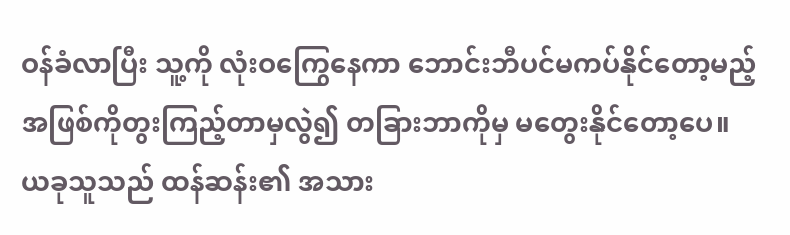ဝန်ခံလာပြီး သူ့ကို လုံးဝကြွေနေကာ ဘောင်းဘီပင်မကပ်နိုင်တော့မည့် အဖြစ်ကိုတွးကြည့်တာမှလွဲ၍ တခြားဘာကိုမှ မတွေးနိုင်တော့ပေ။
ယခုသူသည် ထန်ဆန်း၏ အသား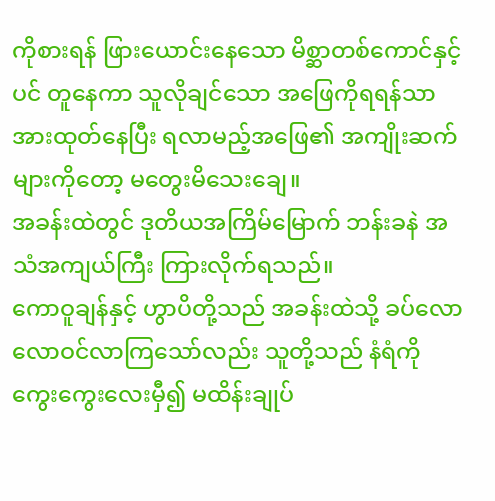ကိုစားရန် ဖြားယောင်းနေသော မိစ္ဆာတစ်ကောင်နှင့်ပင် တူနေကာ သူလိုချင်သော အဖြေကိုရရန်သာ အားထုတ်နေပြီး ရလာမည့်အဖြေ၏ အကျိုးဆက်များကိုတော့ မတွေးမိသေးချေ။
အခန်းထဲတွင် ဒုတိယအကြိမ်မြောက် ဘန်းခနဲ အသံအကျယ်ကြီး ကြားလိုက်ရသည်။
ကောဝူချန်နှင့် ဟွာပိတို့သည် အခန်းထဲသို့ ခပ်လောလောဝင်လာကြသော်လည်း သူတို့သည် နံရံကိုကွေးကွေးလေးမှီ၍ မထိန်းချုပ်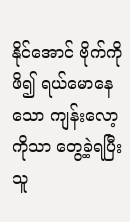နိုင်အောင် ဗိုက်ကိုဖိ၍ ရယ်မောနေသော ကျန်းလော့ကိုသာ တွေ့ခဲ့ရပြီး သူ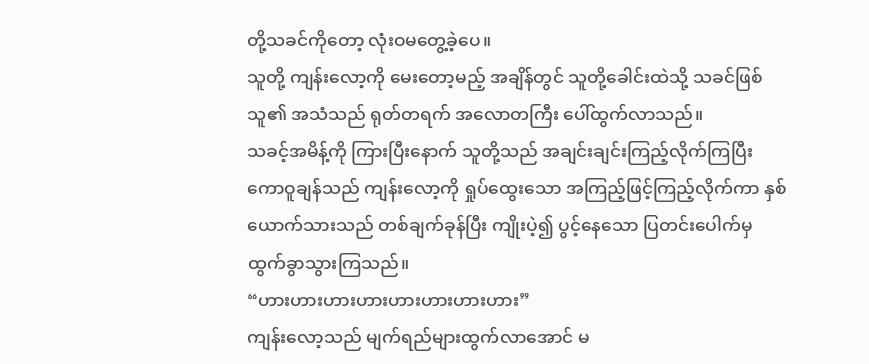တို့သခင်ကိုတော့ လုံးဝမတွေ့ခဲ့ပေ။
သူတို့ ကျန်းလော့ကို မေးတော့မည့် အချိန်တွင် သူတို့ခေါင်းထဲသို့ သခင်ဖြစ်သူ၏ အသံသည် ရုတ်တရက် အလောတကြီး ပေါ်ထွက်လာသည်။
သခင့်အမိန့်ကို ကြားပြီးနောက် သူတို့သည် အချင်းချင်းကြည့်လိုက်ကြပြီး ကောဝူချန်သည် ကျန်းလော့ကို ရှုပ်ထွေးသော အကြည့်ဖြင့်ကြည့်လိုက်ကာ နှစ်ယောက်သားသည် တစ်ချက်ခုန်ပြီး ကျိုးပဲ့၍ ပွင့်နေသော ပြတင်းပေါက်မှ ထွက်ခွာသွားကြသည်။
“ဟားဟားဟားဟားဟားဟားဟားဟား”
ကျန်းလော့သည် မျက်ရည်များထွက်လာအောင် မ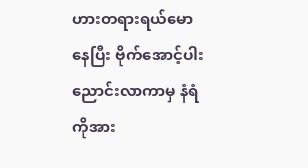ဟားတရားရယ်မောနေပြီး ဗိုက်အောင့်ပါးညောင်းလာကာမှ နံရံကိုအား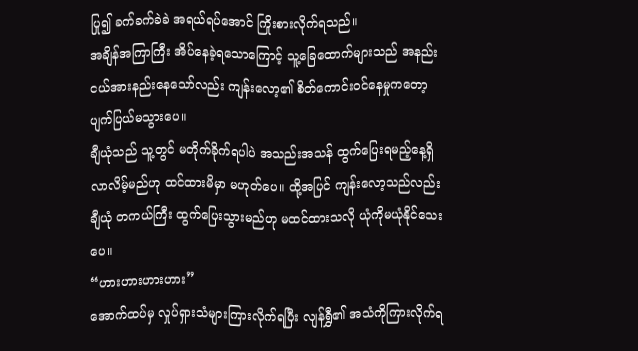ပြု၍ ခက်ခက်ခဲခဲ အရယ်ရပ်အောင် ကြိုးစားလိုက်ရသည်။
အချိန်အကြာကြီး အိပ်နေခဲ့ရသောကြောင့် သူ့ခြေထောက်များသည် အနည်းငယ်အားနည်းနေသော်လည်း ကျန်းလော့၏ စိတ်ကောင်းဝင်နေမှုကတော့ ပျက်ပြယ်မသွားပေ။
ချီယုံသည် သူ့တွင် မတိုက်ခိုက်ရပါပဲ အသည်းအသန် ထွက်ပြေးရမည့်နေ့ရှိလာလိမ့်မည်ဟု ထင်ထားမိမှာ မဟုတ်ပေ။ ထို့အပြင် ကျန်းလော့သည်လည်း ချီယုံ တကယ်ကြီး ထွက်ပြေးသွားမည်ဟု မထင်ထားသလို ယုံကိုမယုံနိုင်သေးပေ။
“ဟားဟားဟားဟား”
အောက်ထပ်မှ လှုပ်ရှားသံများကြားလိုက်ရပြီး လျန်ရွှီ၏ အသံကိုကြားလိုက်ရ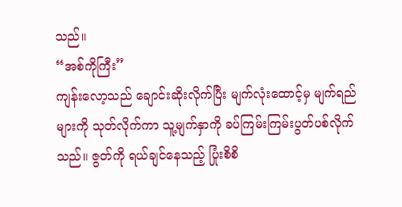သည်။
“အစ်ကိုကြီး”
ကျန်းလော့သည် ချောင်းဆိုးလိုက်ပြီး မျက်လုံးထောင့်မှ မျက်ရည်များကို သုတ်လိုက်ကာ သူ့မျက်နှာကို ခပ်ကြမ်းကြမ်းပွတ်ပစ်လိုက်သည်။ ဇွတ်ကို ရယ်ချင်နေသည့် ပြုံးစိစိ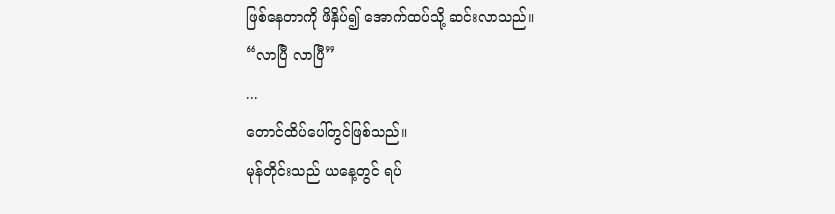ဖြစ်နေတာကို ဖိနှိပ်၍ အောက်ထပ်သို့ ဆင်းလာသည်။
“လာပြီ လာပြီ”
...
တောင်ထိပ်ပေါ်တွင်ဖြစ်သည်။
မုန်တိုင်းသည် ယနေ့တွင် ရပ်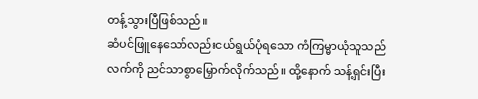တန့်သွားပြီဖြစ်သည်။
ဆံပင်ဖြူနေသော်လည်းငယ်ရွယ်ပုံရသော ကံကြမ္မာယုံသူသည် လက်ကို ညင်သာစွာမြှောက်လိုက်သည်။ ထို့နောက် သန့်ရှင်းပြီး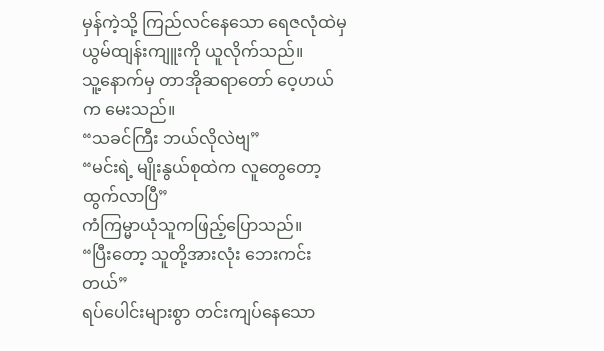မှန်ကဲ့သို့ ကြည်လင်နေသော ရေဇလုံထဲမှ ယွမ်ထျန်းကျူးကို ယူလိုက်သည်။
သူ့နောက်မှ တာအိုဆရာတော် ဝေ့ဟယ်က မေးသည်။
“သခင်ကြီး ဘယ်လိုလဲဗျ”
“မင်းရဲ့ မျိုးနွယ်စုထဲက လူတွေတော့ ထွက်လာပြီ”
ကံကြမ္မာယုံသူကဖြည့်ပြောသည်။
“ပြီးတော့ သူတို့အားလုံး ဘေးကင်းတယ်”
ရပ်ပေါင်းများစွာ တင်းကျပ်နေသော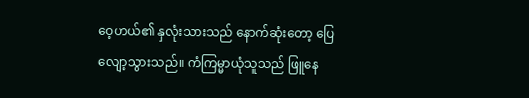ဝေ့ဟယ်၏ နှလုံးသားသည် နောက်ဆုံးတော့ ပြေလျော့သွားသည်။ ကံကြမ္မာယုံသူသည် ဖြူနေ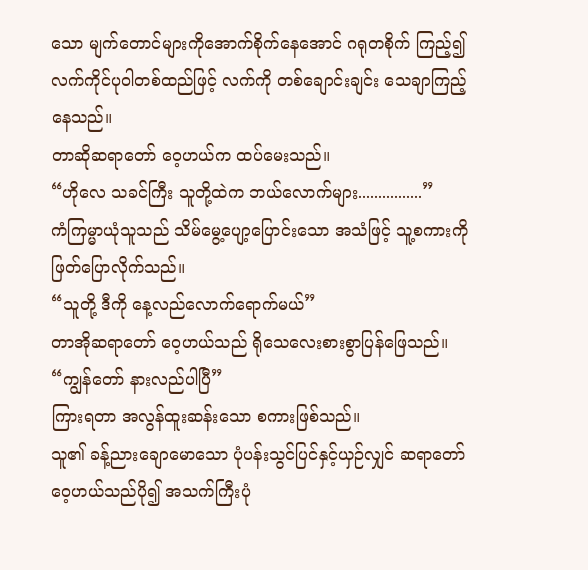သော မျက်တောင်များကိုအောက်စိုက်နေအောင် ဂရုတစိုက် ကြည့်၍ လက်ကိုင်ပုဝါတစ်ထည်ဖြင့် လက်ကို တစ်ချောင်းချင်း သေချာကြည့်နေသည်။
တာဆိုဆရာတော် ဝေ့ဟယ်က ထပ်မေးသည်။
“ဟိုလေ သခင်ကြီး သူတို့ထဲက ဘယ်လောက်များ................”
ကံကြမ္မာယုံသူသည် သိမ်မွေ့ပျော့ပြောင်းသော အသံဖြင့် သူ့စကားကို ဖြတ်ပြောလိုက်သည်။
“သူတို့ ဒီကို နေ့လည်လောက်ရောက်မယ်”
တာအိုဆရာတော် ဝေ့ဟယ်သည် ရိုသေလေးစားစွာပြန်ဖြေသည်။
“ကျွန်တော် နားလည်ပါပြီ”
ကြားရတာ အလွန်ထူးဆန်းသော စကားဖြစ်သည်။
သူ၏ ခန့်ညားချောမောသော ပုံပန်းသွင်ပြင်နှင့်ယှဉ်လျှင် ဆရာတော်ဝေ့ဟယ်သည်ပို၍ အသက်ကြီးပုံ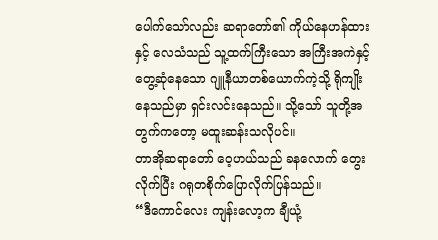ပေါက်သော်လည်း ဆရာတော်၏ ကိုယ်နေဟန်ထားနှင့် လေသံသည် သူ့ထက်ကြီးသော အကြီးအကဲနှင့် တွေ့ဆုံနေသော ဂျူနီယာတစ်ယောက်ကဲ့သို့ ရိုကျိုးနေသည်မှာ ရှင်းလင်းနေသည်။ သို့သော် သူတို့အတွက်ကတော့ မထူးဆန်းသလိုပင်။
တာအိုဆရာတော် ဝေ့ဟယ်သည် ခနလောက် တွေးလိုက်ပြီး ဂရုတစိုက်ပြောလိုက်ပြန်သည်။
“ဒီကောင်လေး ကျန်းလော့က ချီယုံ့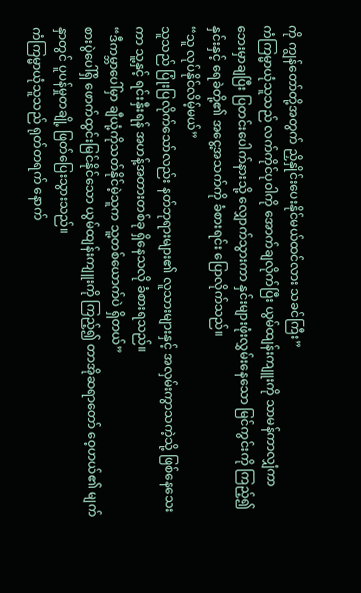ကို ကျွန်တော်တို့အတွက် ညှိနှိုင်းပေးနိုင်မယ်ထင်လား သခင်ကြီး”
ကံကြမ္မာယုံသူသည် လက်ကိုင်ပုဝါကို အောက်ချလိုက်ပြီး ယွမ်ထျန်းကျူးကို သာမန်ကာလျှံကာ ဘေးမှာချပြီး ပြတင်းပေါက်နားသို့ လျှောက်သွားကာ နှင်းများဖုံးလွှမ်းနေသော မြင်ကွင်းကို ကြည့်၍ နှင်းနှင့် ရေခဲတို့၏ အငွေ့အသက်ကို ခံစားရင်း ပြောလိုက်သည်။
“သူ လုပ်နိုင်လိမ့်မယ်”
သူသည် ပြုံးပြလိုက်သော်လည်း နတ်ဘုရားများ၏ လူသားများနှင့် အလှမ်းကွာသကဲ့သို့ ဖြစ်နေသေးကာ သူ့နှင့် ရင်းနှီးရန် အဟန့်အတားတစ်ခု ရှိနေသလို ခံစားရသည်။
“ဒီကမ္ဘာပေါ်မှာ ချီယုံ့ကိုသတ်နိုင်မဲ့သူက သူ့တစ်ယောက်ပဲ ရှိတယ်”
စားပွဲပေါ်ရှိ ဖောက်ထွင်းမြင်နိုင်သော ယွမ်ထျန်းကျူးကို ကြည့်၍ တာအိုဆရာတော် ဝေ့ဟယ်၏ မျက်နှာတွင် ပူပန်မှုတချို့ ဖြတ်ပြေးသွားသည်။
ကံကြမ္မာယုံသူသည် ရုတ်တရက် နောက်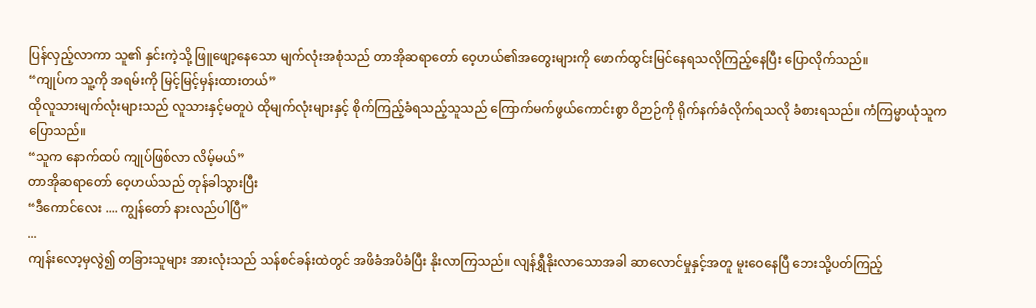ပြန်လှည့်လာကာ သူ၏ နှင်းကဲ့သို့ ဖြူဖျော့နေသော မျက်လုံးအစုံသည် တာအိုဆရာတော် ဝေ့ဟယ်၏အတွေးများကို ဖောက်ထွင်းမြင်နေရသလိုကြည့်နေပြီး ပြောလိုက်သည်။
“ကျုပ်က သူ့ကို အရမ်းကို မြင့်မြင့်မှန်းထားတယ်”
ထိုလူသားမျက်လုံးများသည် လူသားနှင့်မတူပဲ ထိုမျက်လုံးများနှင့် စိုက်ကြည့်ခံရသည့်သူသည် ကြောက်မက်ဖွယ်ကောင်းစွာ ဝိဉာဉ်ကို ရိုက်နက်ခံလိုက်ရသလို ခံစားရသည်။ ကံကြမ္မာယုံသူက ပြောသည်။
“သူက နောက်ထပ် ကျုပ်ဖြစ်လာ လိမ့်မယ်”
တာအိုဆရာတော် ဝေ့ဟယ်သည် တုန်ခါသွားပြီး
“ဒီကောင်လေး .... ကျွန်တော် နားလည်ပါပြီ”
...
ကျန်းလော့မှလွဲ၍ တခြားသူများ အားလုံးသည် သန်စင်ခန်းထဲတွင် အဖိခံအပိခံပြီး နိုးလာကြသည်။ လျန်ရွှီနိုးလာသောအခါ ဆာလောင်မှုနှင့်အတူ မူးဝေနေပြီ ဘေးသို့ပတ်ကြည့်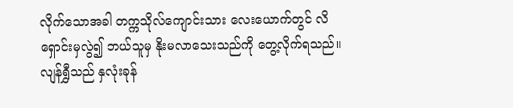လိုက်သောအခါ တက္ကသိုလ်ကျောင်းသား လေးယောက်တွင် လိရှောင်းမှလွဲ၍ ဘယ်သူမှ နိုးမလာသေးသည်ကို တွေ့လိုက်ရသည်။
လျန်ရွှီသည် နှလုံးခုန်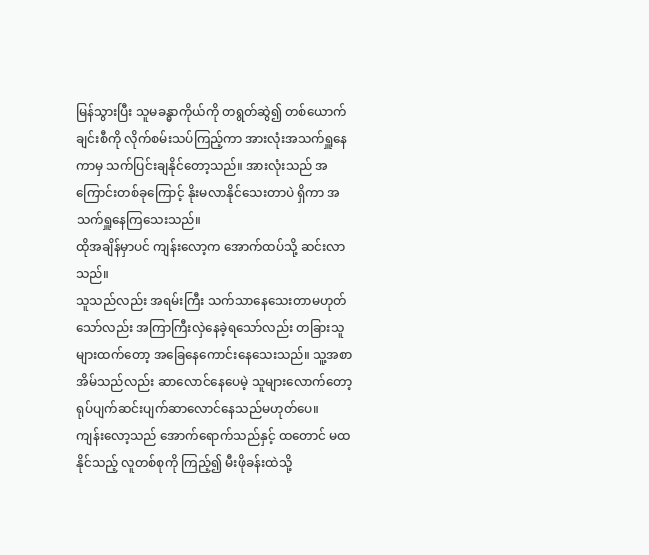မြန်သွားပြီး သူမခန္ဓာကိုယ်ကို တရွတ်ဆွဲ၍ တစ်ယောက်ချင်းစီကို လိုက်စမ်းသပ်ကြည့်ကာ အားလုံးအသက်ရှူနေကာမှ သက်ပြင်းချနိုင်တော့သည်။ အားလုံးသည် အကြောင်းတစ်ခုကြောင့် နိုးမလာနိုင်သေးတာပဲ ရှိကာ အသက်ရှူနေကြသေးသည်။
ထိုအချိန်မှာပင် ကျန်းလော့က အောက်ထပ်သို့ ဆင်းလာသည်။
သူသည်လည်း အရမ်းကြီး သက်သာနေသေးတာမဟုတ်သော်လည်း အကြာကြီးလှဲနေခဲ့ရသော်လည်း တခြားသူများထက်တော့ အခြေနေကောင်းနေသေးသည်။ သူ့အစာအိမ်သည်လည်း ဆာလောင်နေပေမဲ့ သူများလောက်တော့ ရုပ်ပျက်ဆင်းပျက်ဆာလောင်နေသည်မဟုတ်ပေ။
ကျန်းလော့သည် အောက်ရောက်သည်နှင့် ထတောင် မထနိုင်သည့် လူတစ်စုကို ကြည့်၍ မီးဖိုခန်းထဲသို့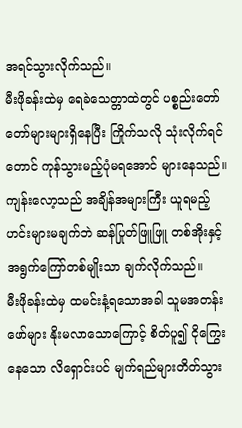အရင်သွားလိုက်သည်။
မီးဖိုခန်းထဲမှ ရေခဲသေတ္တာထဲတွင် ပစ္စည်းတော်တော်များများရှိနေပြီး ကြိုက်သလို သုံးလိုက်ရင်တောင် ကုန်သွားမည့်ပုံမရအောင် များနေသည်။ ကျန်းလော့သည် အချိန်အများကြီး ယူရမည့် ဟင်းများမချက်ဘဲ ဆန်ပြုတ်ဖြူဖြူ တစ်အိုးနှင့် အရွက်ကြော်တစ်မျိုးသာ ချက်လိုက်သည်။
မီးဖိုခန်းထဲမှ ထမင်းနံ့ရသောအခါ သူမအတန်းဖော်များ နိုးမလာသောကြောင့် စိတ်ပူ၍ ငိုကြွေးနေသော လိရှောင်းပင် မျက်ရည်များတိတ်သွား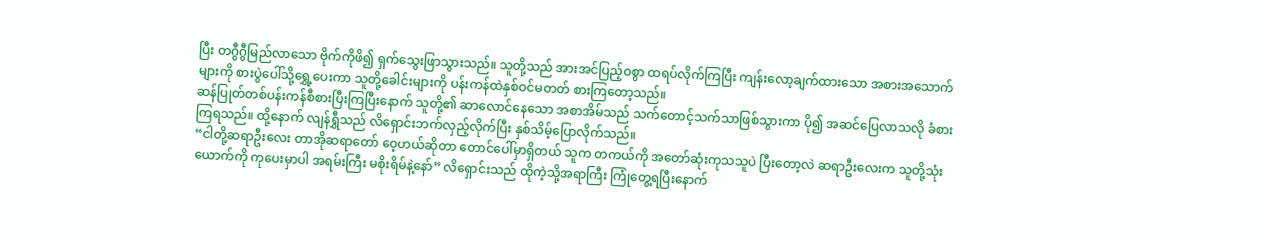ပြီး တဂွီဂွီမြည်လာသော ဗိုက်ကိုဖိ၍ ရှက်သွေးဖြာသွားသည်။ သူတို့သည် အားအင်ပြည့်ဝစွာ ထရပ်လိုက်ကြပြီး ကျန်းလော့ချက်ထားသော အစားအသောက်များကို စားပွဲပေါ်သို့ရွှေ့ပေးကာ သူတို့ခေါင်းများကို ပန်းကန်ထဲနှစ်ဝင်မတတ် စားကြတော့သည်။
ဆန်ပြုတ်တစ်ပန်းကန်စီစားပြီးကြပြီးနောက် သူတို့၏ ဆာလောင်နေသော အစာအိမ်သည် သက်တောင့်သက်သာဖြစ်သွားကာ ပို၍ အဆင်ပြေလာသလို ခံစားကြရသည်။ ထို့နောက် လျန်ရွှီသည် လိရှောင်းဘက်လှည့်လိုက်ပြီး နှစ်သိမ့်ပြောလိုက်သည်။
“ငါတို့ဆရာဦးလေး တာအိုဆရာတော် ဝေ့ဟယ်ဆိုတာ တောင်ပေါ်မှာရှိတယ် သူက တကယ်ကို အတော်ဆုံးကုသသူပဲ ပြီးတော့လဲ ဆရာဦးလေးက သူတို့သုံးယောက်ကို ကုပေးမှာပါ အရမ်းကြီး မစိုးရိမ်နဲ့နော်” လိရှောင်းသည် ထိုကဲ့သို့အရာကြီး ကြုံတွေ့ရပြီးနောက်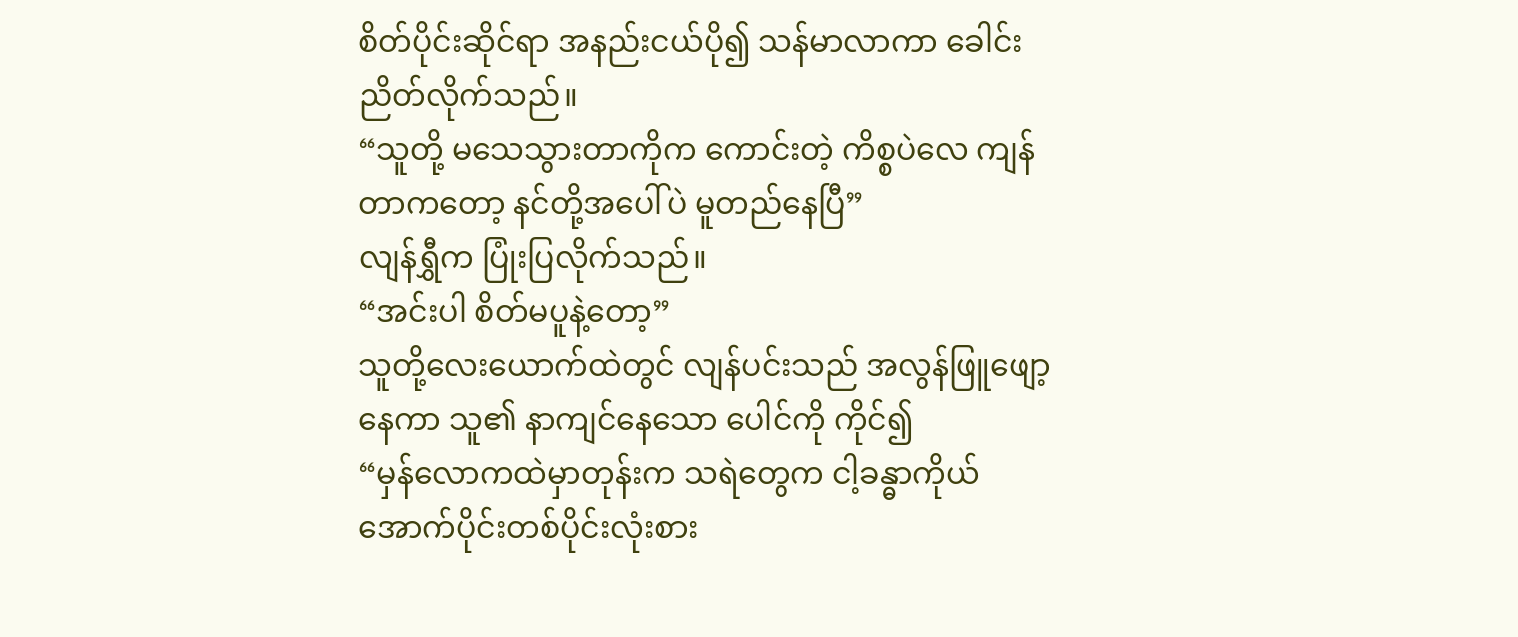စိတ်ပိုင်းဆိုင်ရာ အနည်းငယ်ပို၍ သန်မာလာကာ ခေါင်းညိတ်လိုက်သည်။
“သူတို့ မသေသွားတာကိုက ကောင်းတဲ့ ကိစ္စပဲလေ ကျန်တာကတော့ နင်တို့အပေါ်ပဲ မူတည်နေပြီ”
လျန်ရွှီက ပြုံးပြလိုက်သည်။
“အင်းပါ စိတ်မပူနဲ့တော့”
သူတို့လေးယောက်ထဲတွင် လျန်ပင်းသည် အလွန်ဖြူဖျော့နေကာ သူ၏ နာကျင်နေသော ပေါင်ကို ကိုင်၍
“မှန်လောကထဲမှာတုန်းက သရဲတွေက ငါ့ခန္ဓာကိုယ် အောက်ပိုင်းတစ်ပိုင်းလုံးစား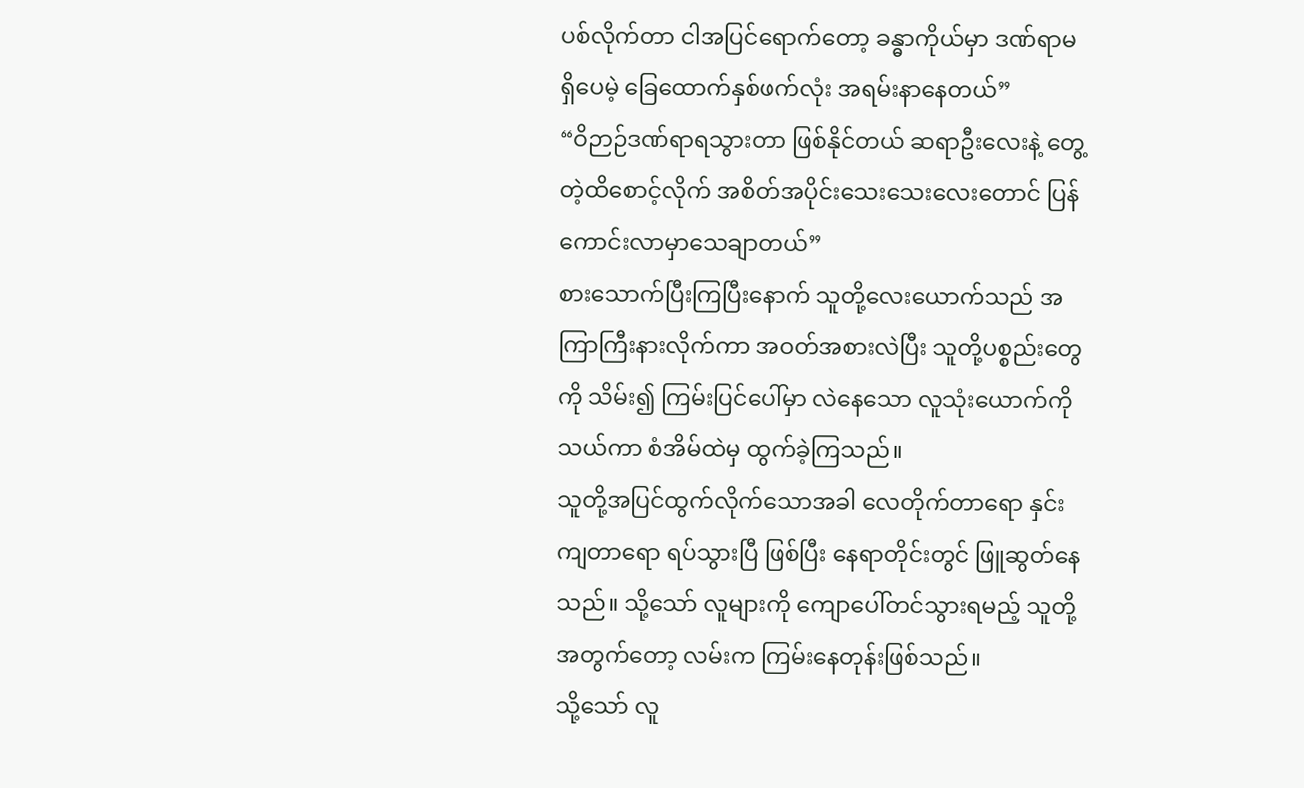ပစ်လိုက်တာ ငါအပြင်ရောက်တော့ ခန္ဓာကိုယ်မှာ ဒဏ်ရာမရှိပေမဲ့ ခြေထောက်နှစ်ဖက်လုံး အရမ်းနာနေတယ်”
“ဝိဉာဉ်ဒဏ်ရာရသွားတာ ဖြစ်နိုင်တယ် ဆရာဦးလေးနဲ့ တွေ့တဲ့ထိစောင့်လိုက် အစိတ်အပိုင်းသေးသေးလေးတောင် ပြန်ကောင်းလာမှာသေချာတယ်”
စားသောက်ပြီးကြပြီးနောက် သူတို့လေးယောက်သည် အကြာကြီးနားလိုက်ကာ အဝတ်အစားလဲပြီး သူတို့ပစ္စည်းတွေကို သိမ်း၍ ကြမ်းပြင်ပေါ်မှာ လဲနေသော လူသုံးယောက်ကိုသယ်ကာ စံအိမ်ထဲမှ ထွက်ခဲ့ကြသည်။
သူတို့အပြင်ထွက်လိုက်သောအခါ လေတိုက်တာရော နှင်းကျတာရော ရပ်သွားပြီ ဖြစ်ပြီး နေရာတိုင်းတွင် ဖြူဆွတ်နေသည်။ သို့သော် လူများကို ကျောပေါ်တင်သွားရမည့် သူတို့အတွက်တော့ လမ်းက ကြမ်းနေတုန်းဖြစ်သည်။
သို့သော် လူ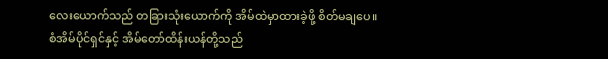လေးယောက်သည် တခြားသုံးယောက်ကို အိမ်ထဲမှာထားခဲ့ဖို့ စိတ်မချပေ။
စံအိမ်ပိုင်ရှင်နှင့် အိမ်တော်ထိန်းယန်တို့သည်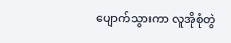ပျောက်သွားကာ လူအိုစုံတွဲ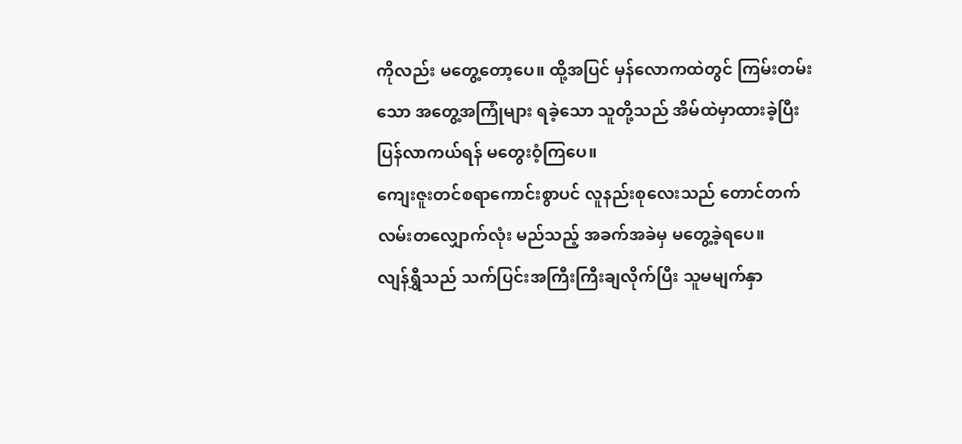ကိုလည်း မတွေ့တော့ပေ။ ထို့အပြင် မှန်လောကထဲတွင် ကြမ်းတမ်းသော အတွေ့အကြုံများ ရခဲ့သော သူတို့သည် အိမ်ထဲမှာထားခဲ့ပြီး ပြန်လာကယ်ရန် မတွေးဝံ့ကြပေ။
ကျေးဇူးတင်စရာကောင်းစွာပင် လူနည်းစုလေးသည် တောင်တက်လမ်းတလျှောက်လုံး မည်သည့် အခက်အခဲမှ မတွေ့ခဲ့ရပေ။
လျန်ရွှီသည် သက်ပြင်းအကြီးကြီးချလိုက်ပြီး သူမမျက်နှာ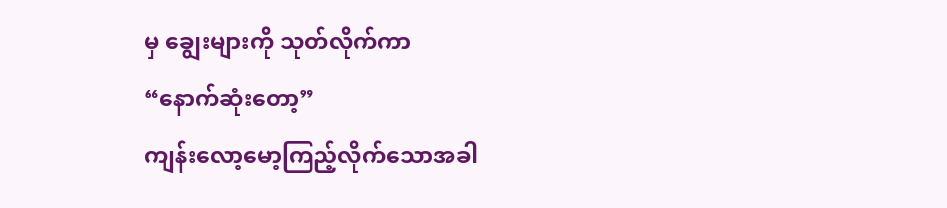မှ ချွေးများကို သုတ်လိုက်ကာ
“နောက်ဆုံးတော့”
ကျန်းလော့မော့ကြည့်လိုက်သောအခါ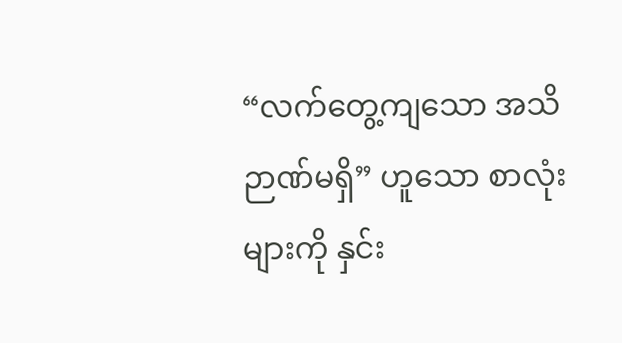“လက်တွေ့ကျသော အသိဉာဏ်မရှိ” ဟူသော စာလုံးများကို နှင်း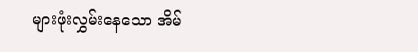များဖုံးလွှမ်းနေသော အိမ်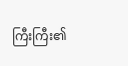ကြီးကြီး၏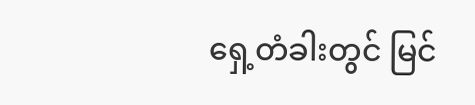ရှေ့တံခါးတွင် မြင်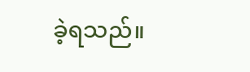ခဲ့ရသည်။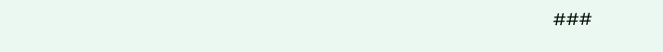###